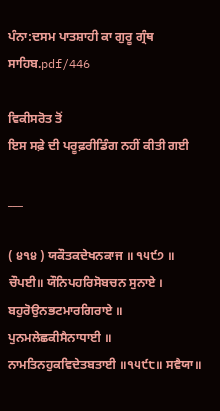ਪੰਨਾ:ਦਸਮ ਪਾਤਸ਼ਾਹੀ ਕਾ ਗੁਰੂ ਗ੍ਰੰਥ ਸਾਹਿਬ.pdf/446

ਵਿਕੀਸਰੋਤ ਤੋਂ
ਇਸ ਸਫ਼ੇ ਦੀ ਪਰੂਫ਼ਰੀਡਿੰਗ ਨਹੀਂ ਕੀਤੀ ਗਈ

___

( ੪੧੪ ) ਯਕੌਤਕਦੇਖਨਕਾਜ ॥ ੧੫੯੭ ॥ ਚੌਪਈ॥ ਯੌਨਿਪਹਰਿਸੋਬਚਨ ਸੁਨਾਏ । ਬਹੁਰੋਉਨਭਟਮਾਰਗਿਰਾਏ ॥ ਪੁਨਮਲੇਛਕੀਸੈਨਾਧਾਈ ॥ ਨਾਮਤਿਨਹੁਕਵਿਦੇਤਬਤਾਈ ॥੧੫੯੮॥ ਸਵੈਯਾ॥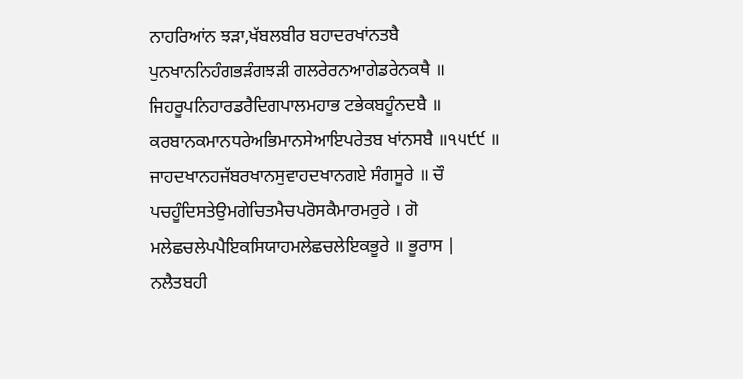ਨਾਹਰਿਆਂਨ ਝੜਾ,ਖੱਬਲਬੀਰ ਬਹਾਦਰਖਾਂਨਤਬੈ ਪੁਨਖਾਨਨਿਹੰਗਭੜੰਗਝੜੀ ਗਲਰੇਰਨਆਗੇਡਰੇਨਕਥੈ ॥ ਜਿਹਰੂਪਨਿਹਾਰਡਰੈਦਿਗਪਾਲਮਹਾਭ ਟਭੇਕਬਹੂੰਨਦਬੈ ॥ ਕਰਬਾਨਕਮਾਨਧਰੇਅਭਿਮਾਨਸੇਆਇਪਰੇਤਬ ਖਾਂਨਸਬੈ ॥੧੫੯੯ ॥ ਜਾਹਦਖਾਨਹਜੱਬਰਖਾਨਸੁਵਾਹਦਖਾਨਗਏ ਸੰਗਸੂਰੇ ॥ ਚੌ ਪਚਹੂੰਦਿਸਤੇਉਮਗੇਚਿਤਮੈਚਪਰੋਸਕੈਮਾਰਮਰੁਰੇ । ਗੋ ਮਲੇਛਚਲੇਪਪੈਇਕਸਿਯਾਹਮਲੇਛਚਲੇਇਕਭੂਰੇ ॥ ਭੂਰਾਸ | ਨਲੈਤਬਹੀ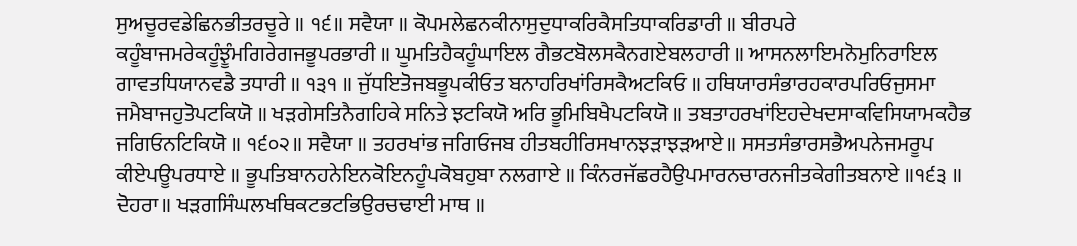ਸੁਅਚੂਰਵਡੇਛਿਨਭੀਤਰਚੂਰੇ ॥ ੧੬॥ ਸਵੈਯਾ ॥ ਕੋਪਮਲੇਛਨਕੀਨਾਸੁਦੁਧਾਕਰਿਕੈਸਤਿਧਾਕਰਿਡਾਰੀ ॥ ਬੀਰਪਰੇ ਕਹੂੰਬਾਜਮਰੇਕਹੂੰਝੂੰਮਗਿਰੇਗਜਭੂਪਰਭਾਰੀ ॥ ਘੂਮਤਿਹੈਕਹੂੰਘਾਇਲ ਗੈਭਟਬੋਲਸਕੈਨਗਏਬਲਹਾਰੀ ॥ ਆਸਨਲਾਇਮਨੋਮੁਨਿਰਾਇਲ ਗਾਵਤਧਿਯਾਨਵਡੈ ਤਧਾਰੀ ॥ ੧੩੧ ॥ ਜੁੱਧਇਤੋਜਬਭੂਪਕੀਓਤ ਬਨਾਹਰਿਖਾਂਰਿਸਕੈਅਟਕਿਓ ॥ ਹਥਿਯਾਰਸੰਭਾਰਹਕਾਰਪਰਿਓਜੁਸਮਾ ਜਮੈਬਾਜਹੁਤੋਪਟਕਿਯੋ ॥ ਖੜਗੇਸਤਿਨੈਗਹਿਕੇ ਸਨਿਤੇ ਝਟਕਿਯੋ ਅਰਿ ਭੂਮਿਬਿਖੈਪਟਕਿਯੋ ॥ ਤਬਤਾਹਰਖਾਂਇਹਦੇਖਦਸਾਕਵਿਸਿਯਾਮਕਹੈਭ ਜਗਿਓਨਟਿਕਿਯੋ ॥ ੧੬੦੨॥ ਸਵੈਯਾ ॥ ਤਹਰਖਾਂਭ ਜਗਿਓਜਬ ਹੀਤਬਹੀਰਿਸਖਾਨਝੜਾਝੜਆਏ॥ ਸਸਤਸੰਭਾਰਸਭੈਅਪਨੇਜਮਰੂਪ ਕੀਏਪਊਪਰਧਾਏ ॥ ਭੂਪਤਿਬਾਨਹਨੇਇਨਕੋਇਨਹੂੰਪਕੋਬਹੁਬਾ ਨਲਗਾਏ ॥ ਕਿੰਨਰਜੱਛਰਹੈਉਪਮਾਰਨਚਾਰਨਜੀਤਕੇਗੀਤਬਨਾਏ ॥੧੬੩ ॥ ਦੋਹਰਾ॥ ਖੜਗਸਿੰਘਲਖਥਿਕਟਭਟਭਿਉਰਚਢਾਈ ਮਾਥ ॥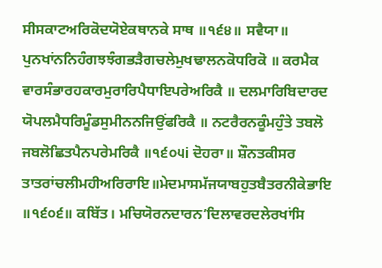ਸੀਸਕਾਟਅਰਿਕੋਦਯੋਏਕਥਾਨਕੇ ਸਾਥ ॥੧੬੪॥ ਸਵੈਯਾ॥ ਪੁਨਖਾਂਨਨਿਹੰਗਝਝੰਗਭੜੈਗਚਲੇਮੁਖਢਾਲਨਕੋਧਰਿਕੋ ॥ ਕਰਮੈਕ ਵਾਰਸੰਭਾਰਹਕਾਰਮੁਰਾਰਿਪੈਧਾਇਪਰੇਅਰਿਕੈ ॥ ਦਲਮਾਰਿਬਿਦਾਰਦ ਯੋਪਲਮੈਧਰਿਮੂੰਡਸੁਮੀਨਨਜਿਉਂਫਰਿਕੈ ॥ ਨਟਰੈਰਨਕੂੰਮਹੁੰਤੇ ਤਬਲੋ ਜਬਲੋਛਿਤਪੈਨਪਰੇਮਰਿਕੈ ॥੧੬੦੫i ਦੋਹਰਾ॥ ਸ਼ੌਨਤਕੀਸਰ ਤਾਤਰਾਂਚਲੀਮਹੀਅਰਿਰਾਇ॥ਮੇਦਮਾਸਮੱਜਯਾਬਹੁਤਬੈਤਰਨੀਕੇਭਾਇ ॥੧੬੦੬॥ ਕਬਿੱਤ। ਮਚਿਯੋਰਨਦਾਰਨ’ਦਿਲਾਵਰਦਲੇਰਖਾਂਸਿ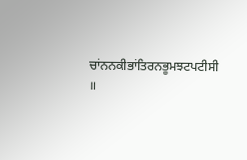ਚਾਂਨਨਕੀਭਾਂਤਿਰਨਭੂਮਝਟਪਟੀਸੀ ॥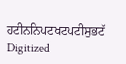ਹਟੀਨਨਿਪਟਖਟਪਟੀਸੁਭਟੱ Digitized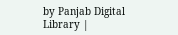by Panjab Digital Library |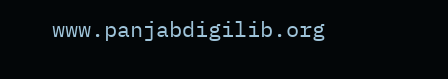www.panjabdigilib.org